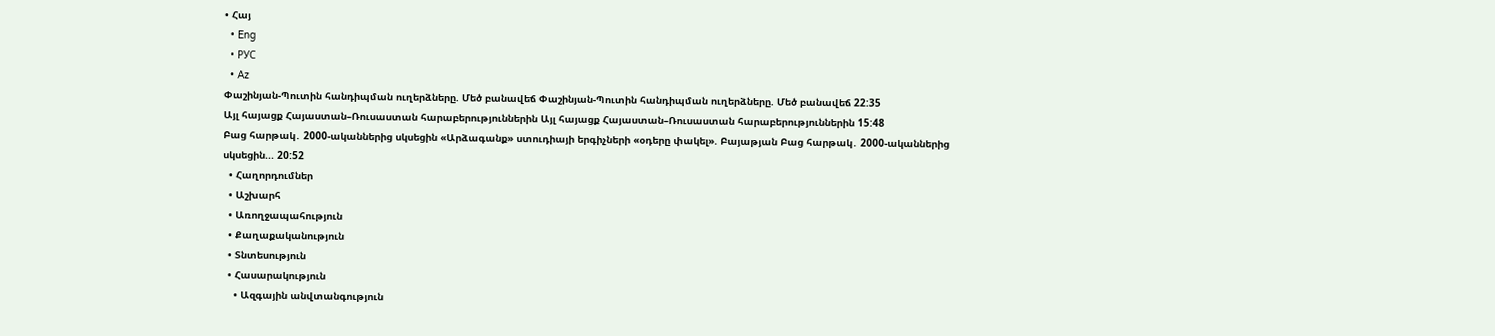• Հայ
  • Eng
  • РУС
  • Az
Փաշինյան-Պուտին հանդիպման ուղերձները. Մեծ բանավեճ Փաշինյան-Պուտին հանդիպման ուղերձները. Մեծ բանավեճ 22:35
Այլ հայացք Հայաստան–Ռուսաստան հարաբերություններին Այլ հայացք Հայաստան–Ռուսաստան հարաբերություններին 15:48
Բաց հարթակ․ 2000-ականներից սկսեցին «Արձագանք» ստուդիայի երգիչների «օդերը փակել». Բայաթյան Բաց հարթակ․ 2000-ականներից սկսեցին... 20:52
  • Հաղորդումներ
  • Աշխարհ
  • Առողջապահություն
  • Քաղաքականություն
  • Տնտեսություն
  • Հասարակություն
    • Ազգային անվտանգություն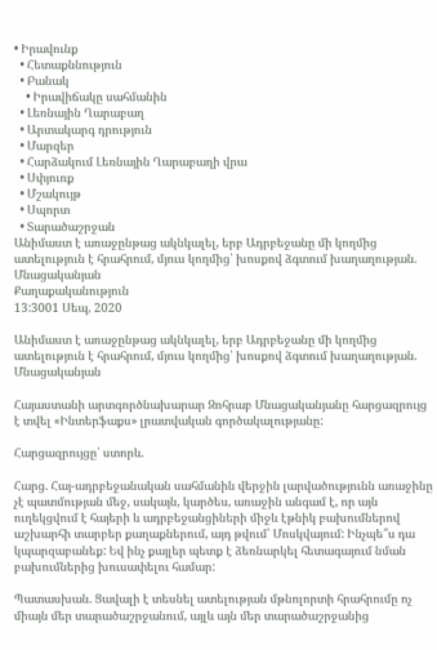• Իրավունք
  • Հետաքննություն
  • Բանակ
    • Իրավիճակը սահմանին
  • Լեռնային Ղարաբաղ
  • Արտակարգ դրություն
  • Մարզեր
  • Հարձակում Լեռնային Ղարաբաղի վրա
  • Սփյուռք
  • Մշակույթ
  • Սպորտ
  • Տարածաշրջան
Անիմաստ է առաջընթաց ակնկալել, երբ Ադրբեջանը մի կողմից ատելություն է հրահրում, մյուս կողմից՝ խոսքով ձգտում խաղաղության. Մնացականյան
Քաղաքականություն
13:3001 Սեպ, 2020

Անիմաստ է առաջընթաց ակնկալել, երբ Ադրբեջանը մի կողմից ատելություն է հրահրում, մյուս կողմից՝ խոսքով ձգտում խաղաղության. Մնացականյան

Հայաստանի արտգործնախարար Զոհրաբ Մնացականյանը հարցազրույց է տվել «Ինտերֆաքս» լրատվական գործակալությանը:

Հարցազրույցը՝ ստորև.

Հարց. Հայ-ադրբեջանական սահմանին վերջին լարվածությունն առաջինը չէ պատմության մեջ, սակայն, կարծես, առաջին անգամ է, որ այն ուղեկցվում է հայերի և ադրբեջանցիների միջև էթնիկ բախումներով աշխարհի տարբեր քաղաքներում, այդ թվում՝ Մոսկվայում: Ինչպե՞ս դա կպարզաբանեք: Եվ ինչ քայլեր պետք է ձեռնարկել հետագայում նման բախումներից խուսափելու համար:

Պատասխան. Ցավալի է տեսնել ատելության մթնոլորտի հրահրումը ոչ միայն մեր տարածաշրջանում, այլև այն մեր տարածաշրջանից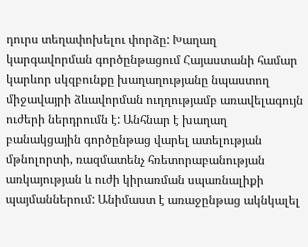դուրս տեղափոխելու փորձը: Խաղաղ կարգավորման գործընթացում Հայաստանի համար կարևոր սկզբունքը խաղաղությանը նպաստող միջավայրի ձևավորման ուղղությամբ առավելագույն ուժերի ներդրումն է: Անհնար է խաղաղ բանակցային գործընթաց վարել ատելության մթնոլորտի, ռազմատենչ հռետորաբանության առկայության և ուժի կիրառման սպառնալիքի պայմաններում: Անիմաստ է առաջընթաց ակնկալել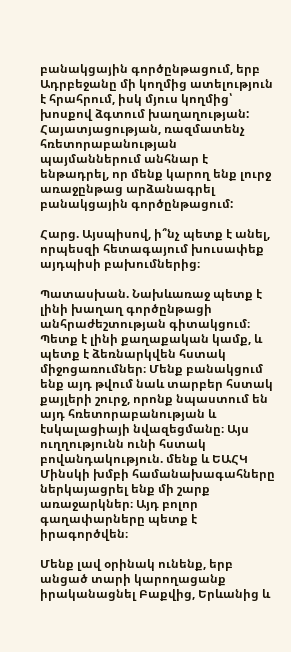բանակցային գործընթացում, երբ Ադրբեջանը մի կողմից ատելություն է հրահրում, իսկ մյուս կողմից՝ խոսքով ձգտում խաղաղության: Հայատյացության, ռազմատենչ հռետորաբանության պայմաններում անհնար է ենթադրել, որ մենք կարող ենք լուրջ առաջընթաց արձանագրել բանակցային գործընթացում:

Հարց. Այսպիսով, ի՞նչ պետք է անել, որպեսզի հետագայում խուսափեք այդպիսի բախումներից։

Պատասխան. Նախևառաջ պետք է լինի խաղաղ գործընթացի անհրաժեշտության գիտակցում։ Պետք է լինի քաղաքական կամք, և պետք է ձեռնարկվեն հստակ միջոցառումներ։ Մենք բանակցում ենք այդ թվում նաև տարբեր հստակ քայլերի շուրջ, որոնք նպաստում են այդ հռետորաբանության և էսկալացիայի նվազեցմանը։ Այս ուղղությունն ունի հստակ բովանդակություն. մենք և ԵԱՀԿ Մինսկի խմբի համանախագահները ներկայացրել ենք մի շարք առաջարկներ։ Այդ բոլոր գաղափարները պետք է իրագործվեն։

Մենք լավ օրինակ ունենք, երբ անցած տարի կարողացանք իրականացնել Բաքվից, Երևանից և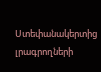Ստեփանակերտից լրագրողների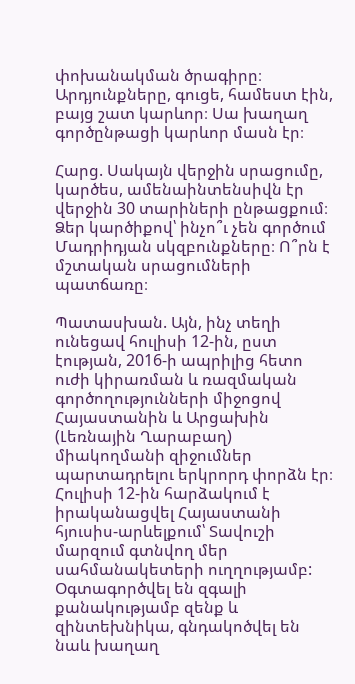փոխանակման ծրագիրը։ Արդյունքները, գուցե, համեստ էին, բայց շատ կարևոր։ Սա խաղաղ գործընթացի կարևոր մասն էր։

Հարց. Սակայն վերջին սրացումը, կարծես, ամենաինտենսիվն էր վերջին 30 տարիների ընթացքում։ Ձեր կարծիքով՝ ինչո՞ւ չեն գործում Մադրիդյան սկզբունքները։ Ո՞րն է մշտական սրացումների պատճառը։

Պատասխան. Այն, ինչ տեղի ունեցավ հուլիսի 12-ին, ըստ էության, 2016-ի ապրիլից հետո ուժի կիրառման և ռազմական գործողությունների միջոցով Հայաստանին և Արցախին (Լեռնային Ղարաբաղ) միակողմանի զիջումներ պարտադրելու երկրորդ փորձն էր։ Հուլիսի 12-ին հարձակում է իրականացվել Հայաստանի հյուսիս-արևելքում՝ Տավուշի մարզում գտնվող մեր սահմանակետերի ուղղությամբ: Օգտագործվել են զգալի քանակությամբ զենք և զինտեխնիկա, գնդակոծվել են նաև խաղաղ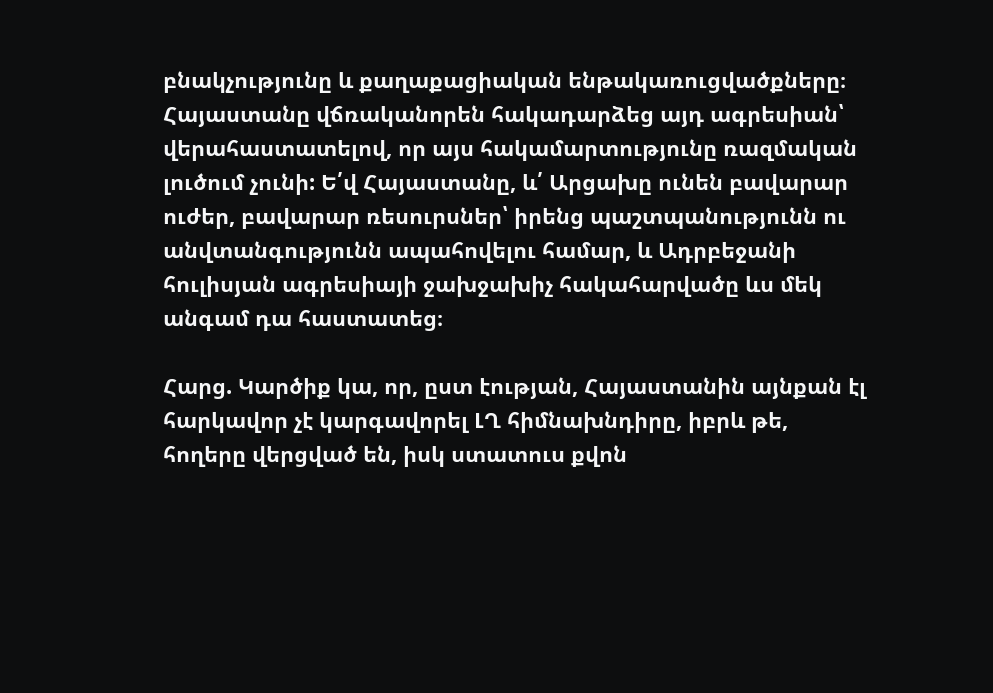բնակչությունը և քաղաքացիական ենթակառուցվածքները։ Հայաստանը վճռականորեն հակադարձեց այդ ագրեսիան՝ վերահաստատելով, որ այս հակամարտությունը ռազմական լուծում չունի: Ե՛վ Հայաստանը, և՛ Արցախը ունեն բավարար ուժեր, բավարար ռեսուրսներ՝ իրենց պաշտպանությունն ու անվտանգությունն ապահովելու համար, և Ադրբեջանի հուլիսյան ագրեսիայի ջախջախիչ հակահարվածը ևս մեկ անգամ դա հաստատեց։

Հարց. Կարծիք կա, որ, ըստ էության, Հայաստանին այնքան էլ հարկավոր չէ կարգավորել ԼՂ հիմնախնդիրը, իբրև թե, հողերը վերցված են, իսկ ստատուս քվոն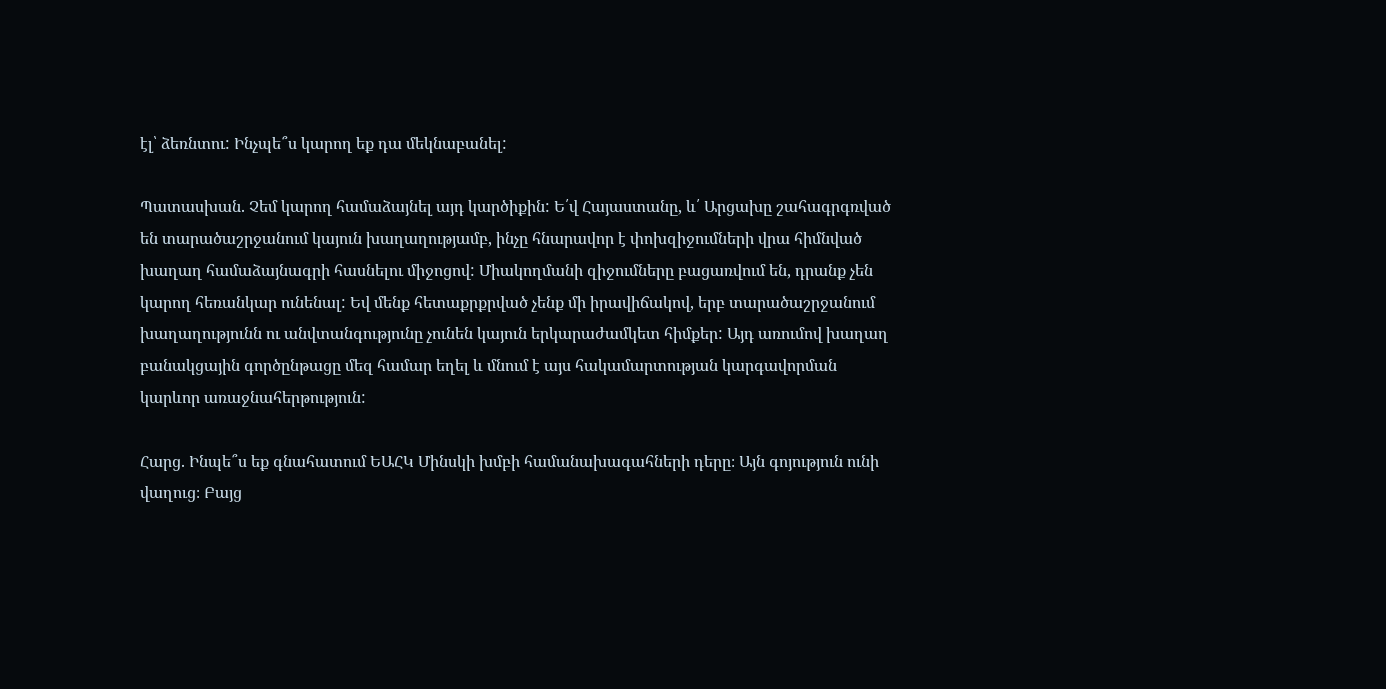էլ՝ ձեռնտու: Ինչպե՞ս կարող եք դա մեկնաբանել:

Պատասխան. Չեմ կարող համաձայնել այդ կարծիքին: Ե՛վ Հայաստանը, և՛ Արցախը շահագրգռված են տարածաշրջանում կայուն խաղաղությամբ, ինչը հնարավոր է փոխզիջումների վրա հիմնված խաղաղ համաձայնագրի հասնելու միջոցով: Միակողմանի զիջումները բացառվում են, դրանք չեն կարող հեռանկար ունենալ: Եվ մենք հետաքրքրված չենք մի իրավիճակով, երբ տարածաշրջանում խաղաղությունն ու անվտանգությունը չունեն կայուն երկարաժամկետ հիմքեր: Այդ առումով խաղաղ բանակցային գործընթացը մեզ համար եղել և մնում է այս հակամարտության կարգավորման կարևոր առաջնահերթություն:

Հարց. Ինպե՞ս եք գնահատում ԵԱՀԿ Մինսկի խմբի համանախագահների դերը։ Այն գոյություն ունի վաղուց։ Բայց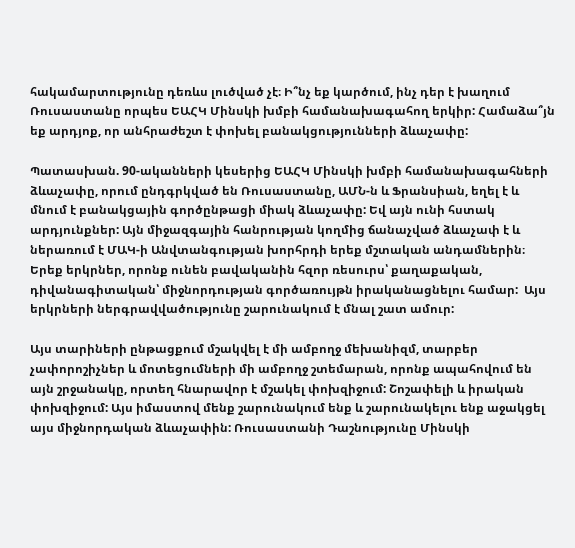հակամարտությունը դեռևս լուծված չէ։ Ի՞նչ եք կարծում, ինչ դեր է խաղում Ռուսաստանը որպես ԵԱՀԿ Մինսկի խմբի համանախագահող երկիր: Համաձա՞յն եք արդյոք, որ անհրաժեշտ է փոխել բանակցությունների ձևաչափը:

Պատասխան. 90-ականների կեսերից ԵԱՀԿ Մինսկի խմբի համանախագահների ձևաչափը, որում ընդգրկված են Ռուսաստանը, ԱՄՆ-ն և Ֆրանսիան, եղել է և մնում է բանակցային գործընթացի միակ ձևաչափը: Եվ այն ունի հստակ արդյունքներ: Այն միջազգային հանրության կողմից ճանաչված ձևաչափ է և ներառում է ՄԱԿ-ի Անվտանգության խորհրդի երեք մշտական անդամներին։ Երեք երկրներ, որոնք ունեն բավականին հզոր ռեսուրս՝ քաղաքական, դիվանագիտական՝ միջնորդության գործառույթն իրականացնելու համար:  Այս երկրների ներգրավվածությունը շարունակում է մնալ շատ ամուր:

Այս տարիների ընթացքում մշակվել է մի ամբողջ մեխանիզմ, տարբեր չափորոշիչներ և մոտեցումների մի ամբողջ շտեմարան, որոնք ապահովում են այն շրջանակը, որտեղ հնարավոր է մշակել փոխզիջում: Շոշափելի և իրական փոխզիջում: Այս իմաստով մենք շարունակում ենք և շարունակելու ենք աջակցել այս միջնորդական ձևաչափին: Ռուսաստանի Դաշնությունը Մինսկի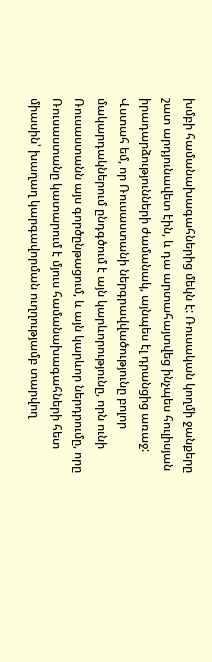խմբի համանախագահներից մեկն է: Ռուսական կողմի ջանքերը շատ արդյունավետ էին, և դա արտահայտվեց ինչպես հուլիսյան իրադարձությունների ժամանակ, այնպես էլ դրանցից առաջ: Վստահ եմ, որ Ռուսաստանի ներգրավվածությունը բոլոր մակարդակներում ընդգծում է այն կարևորությունը, որն ունի Ռուսաստանն այս գործընթացում, և այն կարևոր ներդրումը, որը Ռուսաստանը կատարում է մյուս համանախագահների հետ միասին՝ խաղաղ կարգավորման ուղղությամբ տարվող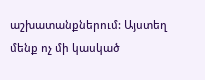աշխատանքներում: Այստեղ մենք ոչ մի կասկած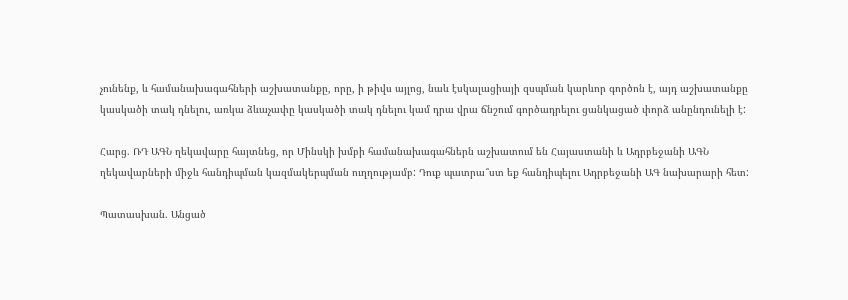չունենք, և համանախագահների աշխատանքը, որը, ի թիվս այլոց, նաև էսկալացիայի զսպման կարևոր գործոն է, այդ աշխատանքը կասկածի տակ դնելու, առկա ձևաչափը կասկածի տակ դնելու կամ դրա վրա ճնշում գործադրելու ցանկացած փորձ անընդունելի է:

Հարց. ՌԴ ԱԳՆ ղեկավարը հայտնեց, որ Մինսկի խմբի համանախագահներն աշխատում են Հայաստանի և Ադրբեջանի ԱԳՆ ղեկավարների միջև հանդիպման կազմակերպման ուղղությամբ: Դուք պատրա՞ստ եք հանդիպելու Ադրբեջանի ԱԳ նախարարի հետ:

Պատասխան. Անցած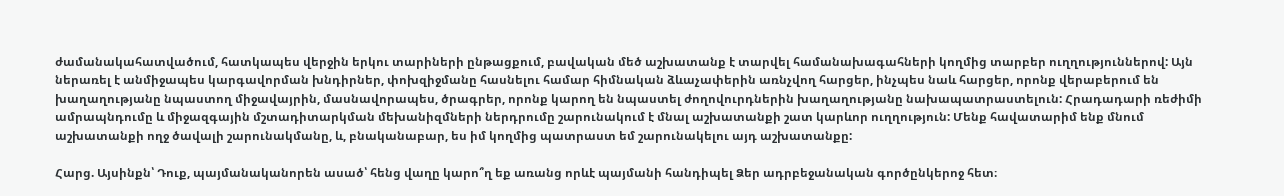ժամանակահատվածում, հատկապես վերջին երկու տարիների ընթացքում, բավական մեծ աշխատանք է տարվել համանախագահների կողմից տարբեր ուղղություններով: Այն ներառել է անմիջապես կարգավորման խնդիրներ, փոխզիջմանը հասնելու համար հիմնական ձևաչափերին առնչվող հարցեր, ինչպես նաև հարցեր, որոնք վերաբերում են խաղաղությանը նպաստող միջավայրին, մասնավորապես, ծրագրեր, որոնք կարող են նպաստել ժողովուրդներին խաղաղությանը նախապատրաստելուն: Հրադադարի ռեժիմի ամրապնդումը և միջազգային մշտադիտարկման մեխանիզմների ներդրումը շարունակում է մնալ աշխատանքի շատ կարևոր ուղղություն: Մենք հավատարիմ ենք մնում աշխատանքի ողջ ծավալի շարունակմանը, և, բնականաբար, ես իմ կողմից պատրաստ եմ շարունակելու այդ աշխատանքը:

Հարց. Այսինքն՝ Դուք, պայմանականորեն ասած՝ հենց վաղը կարո՞ղ եք առանց որևէ պայմանի հանդիպել Ձեր ադրբեջանական գործընկերոջ հետ։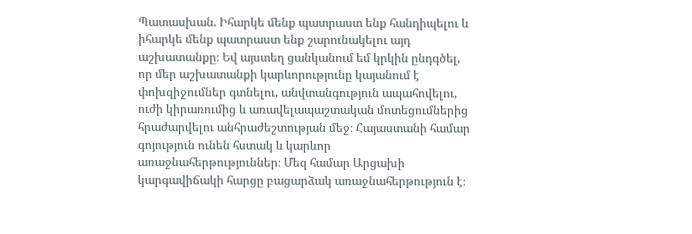Պատասխան. Իհարկե մենք պատրաստ ենք հանդիպելու և իհարկե մենք պատրաստ ենք շարունակելու այդ աշխատանքը։ Եվ այստեղ ցանկանում եմ կրկին ընդգծել, որ մեր աշխատանքի կարևորությունը կայանում է փոխզիջումներ գտնելու, անվտանգություն ապահովելու, ուժի կիրառումից և առավելապաշտական մոտեցումներից հրաժարվելու անհրաժեշտության մեջ։ Հայաստանի համար գոյություն ունեն հստակ և կարևոր առաջնահերթություններ։ Մեզ համար Արցախի կարգավիճակի հարցը բացարձակ առաջնահերթություն է։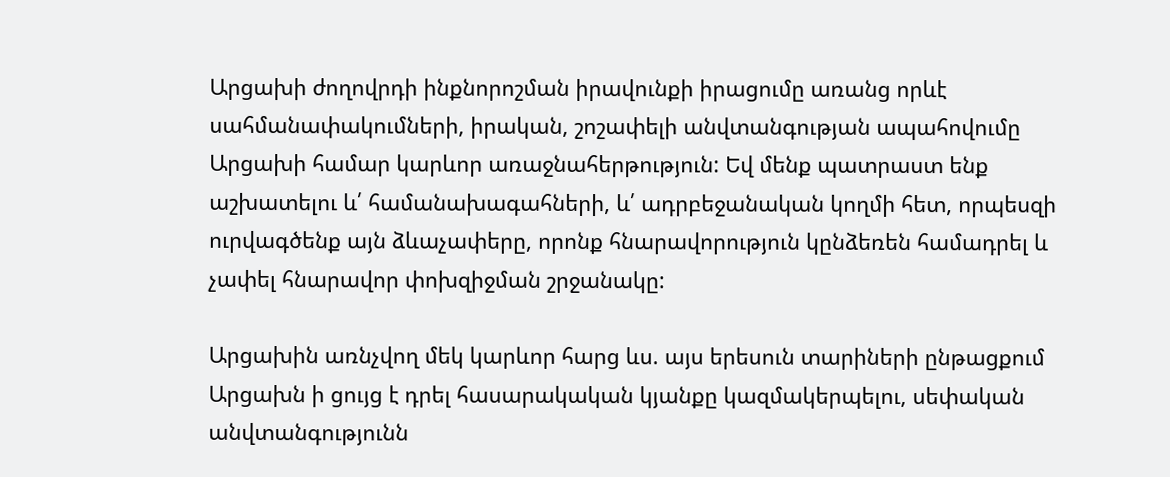Արցախի ժողովրդի ինքնորոշման իրավունքի իրացումը առանց որևէ սահմանափակումների, իրական, շոշափելի անվտանգության ապահովումը Արցախի համար կարևոր առաջնահերթություն: Եվ մենք պատրաստ ենք աշխատելու և՛ համանախագահների, և՛ ադրբեջանական կողմի հետ, որպեսզի ուրվագծենք այն ձևաչափերը, որոնք հնարավորություն կընձեռեն համադրել և չափել հնարավոր փոխզիջման շրջանակը:

Արցախին առնչվող մեկ կարևոր հարց ևս. այս երեսուն տարիների ընթացքում Արցախն ի ցույց է դրել հասարակական կյանքը կազմակերպելու, սեփական անվտանգությունն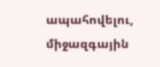ապահովելու, միջազգային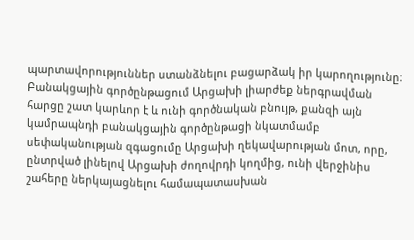պարտավորություններ ստանձնելու բացարձակ իր կարողությունը։ Բանակցային գործընթացում Արցախի լիարժեք ներգրավման հարցը շատ կարևոր է և ունի գործնական բնույթ, քանզի այն կամրապնդի բանակցային գործընթացի նկատմամբ սեփականության զգացումը Արցախի ղեկավարության մոտ, որը, ընտրված լինելով Արցախի ժողովրդի կողմից, ունի վերջինիս շահերը ներկայացնելու համապատասխան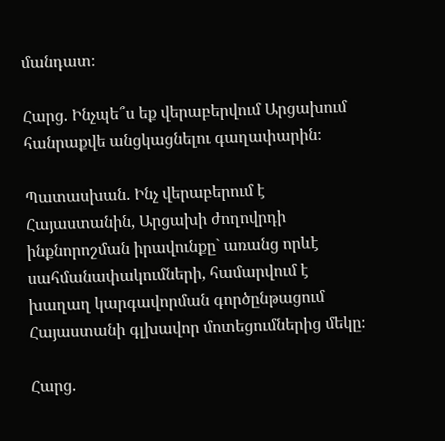մանդատ։

Հարց. Ինչպե՞ս եք վերաբերվում Արցախում հանրաքվե անցկացնելու գաղափարին։

Պատասխան. Ինչ վերաբերում է Հայաստանին, Արցախի ժողովրդի ինքնորոշման իրավունքը` առանց որևէ սահմանափակումների, համարվում է խաղաղ կարգավորման գործընթացում Հայաստանի գլխավոր մոտեցումներից մեկը։

Հարց.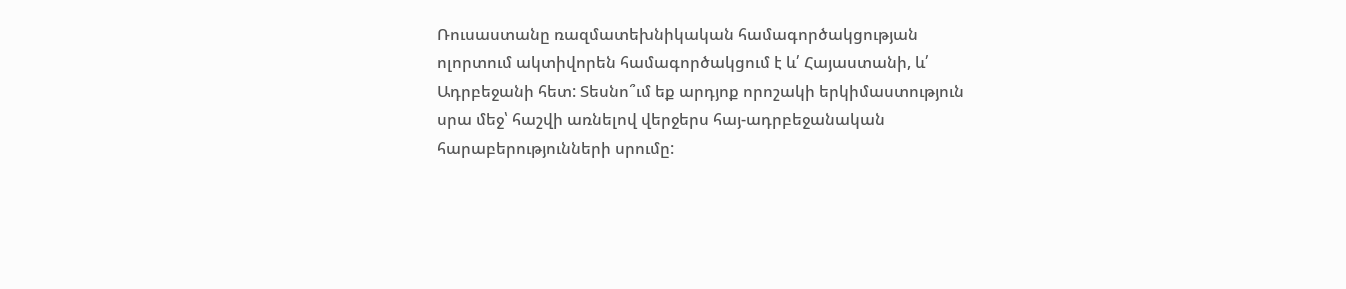Ռուսաստանը ռազմատեխնիկական համագործակցության ոլորտում ակտիվորեն համագործակցում է և՛ Հայաստանի, և՛ Ադրբեջանի հետ: Տեսնո՞ւմ եք արդյոք որոշակի երկիմաստություն սրա մեջ՝ հաշվի առնելով վերջերս հայ-ադրբեջանական հարաբերությունների սրումը: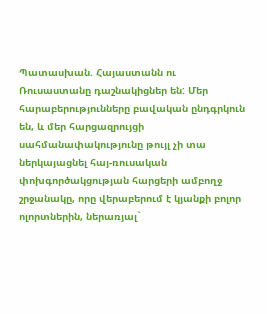Պատասխան. Հայաստանն ու Ռուսաստանը դաշնակիցներ են: Մեր հարաբերությունները բավական ընդգրկուն են, և մեր հարցազրույցի սահմանափակությունը թույլ չի տա ներկայացնել հայ-ռուսական փոխգործակցության հարցերի ամբողջ շրջանակը, որը վերաբերում է կյանքի բոլոր ոլորտներին, ներառյալ`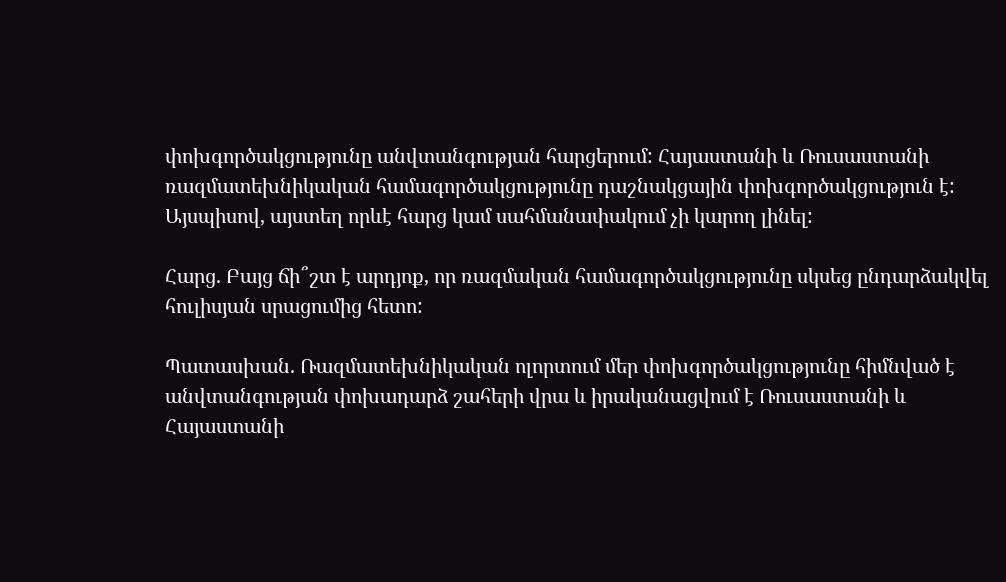փոխգործակցությունը անվտանգության հարցերում: Հայաստանի և Ռուսաստանի ռազմատեխնիկական համագործակցությունը դաշնակցային փոխգործակցություն է: Այսպիսով, այստեղ որևէ հարց կամ սահմանափակում չի կարող լինել:

Հարց. Բայց ճի՞շտ է արդյոք, որ ռազմական համագործակցությունը սկսեց ընդարձակվել հուլիսյան սրացումից հետո:

Պատասխան. Ռազմատեխնիկական ոլորտում մեր փոխգործակցությունը հիմնված է անվտանգության փոխադարձ շահերի վրա և իրականացվում է Ռուսաստանի և Հայաստանի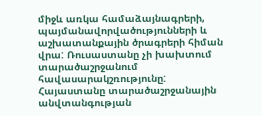միջև առկա համաձայնագրերի, պայմանավորվածությունների և աշխատանքային ծրագրերի հիման վրա: Ռուսաստանը չի խախտում տարածաշրջանում հավասարակշռությունը: Հայաստանը տարածաշրջանային անվտանգության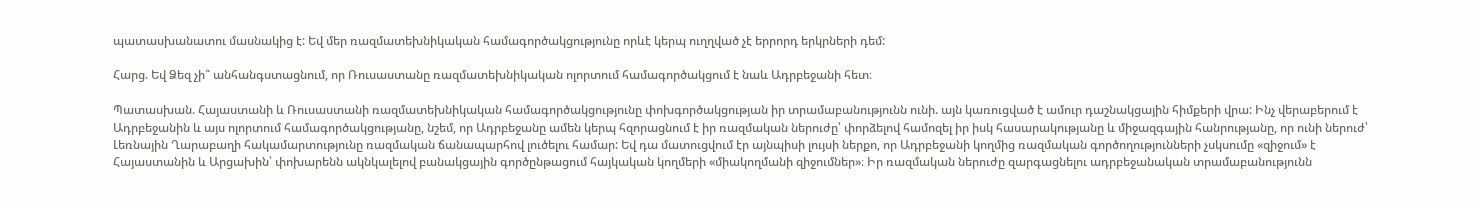պատասխանատու մասնակից է: Եվ մեր ռազմատեխնիկական համագործակցությունը որևէ կերպ ուղղված չէ երրորդ երկրների դեմ:

Հարց. Եվ Ձեզ չի՞ անհանգստացնում, որ Ռուսաստանը ռազմատեխնիկական ոլորտում համագործակցում է նաև Ադրբեջանի հետ։

Պատասխան. Հայաստանի և Ռուսաստանի ռազմատեխնիկական համագործակցությունը փոխգործակցության իր տրամաբանությունն ունի. այն կառուցված է ամուր դաշնակցային հիմքերի վրա: Ինչ վերաբերում է Ադրբեջանին և այս ոլորտում համագործակցությանը, նշեմ, որ Ադրբեջանը ամեն կերպ հզորացնում է իր ռազմական ներուժը՝ փորձելով համոզել իր իսկ հասարակությանը և միջազգային հանրությանը, որ ունի ներուժ՝ Լեռնային Ղարաբաղի հակամարտությունը ռազմական ճանապարհով լուծելու համար: Եվ դա մատուցվում էր այնպիսի լույսի ներքո, որ Ադրբեջանի կողմից ռազմական գործողությունների չսկսումը «զիջում» է Հայաստանին և Արցախին՝ փոխարենն ակնկալելով բանակցային գործընթացում հայկական կողմերի «միակողմանի զիջումներ»։ Իր ռազմական ներուժը զարգացնելու ադրբեջանական տրամաբանությունն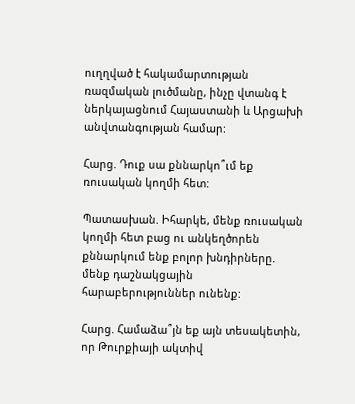ուղղված է հակամարտության ռազմական լուծմանը, ինչը վտանգ է ներկայացնում Հայաստանի և Արցախի անվտանգության համար:

Հարց. Դուք սա քննարկո՞ւմ եք ռուսական կողմի հետ:

Պատասխան. Իհարկե, մենք ռուսական կողմի հետ բաց ու անկեղծորեն քննարկում ենք բոլոր խնդիրները. մենք դաշնակցային հարաբերություններ ունենք:

Հարց. Համաձա՞յն եք այն տեսակետին, որ Թուրքիայի ակտիվ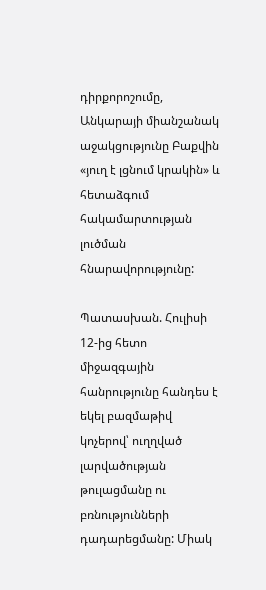դիրքորոշումը, Անկարայի միանշանակ աջակցությունը Բաքվին «յուղ է լցնում կրակին» և հետաձգում հակամարտության լուծման հնարավորությունը:

Պատասխան. Հուլիսի 12-ից հետո միջազգային հանրությունը հանդես է եկել բազմաթիվ կոչերով՝ ուղղված լարվածության թուլացմանը ու բռնությունների դադարեցմանը: Միակ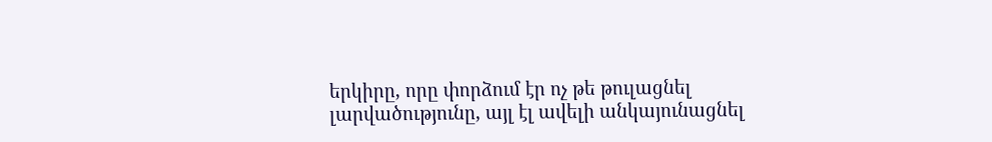երկիրը, որը փորձում էր ոչ թե թուլացնել լարվածությունը, այլ էլ ավելի անկայունացնել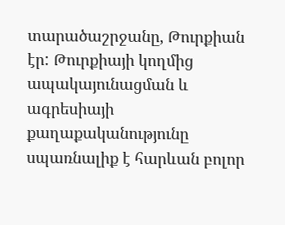տարածաշրջանը, Թուրքիան էր: Թուրքիայի կողմից ապակայունացման և ագրեսիայի քաղաքականությունը սպառնալիք է հարևան բոլոր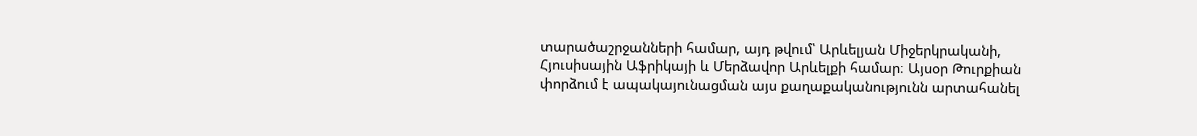տարածաշրջանների համար, այդ թվում՝ Արևելյան Միջերկրականի, Հյուսիսային Աֆրիկայի և Մերձավոր Արևելքի համար։ Այսօր Թուրքիան փորձում է ապակայունացման այս քաղաքականությունն արտահանել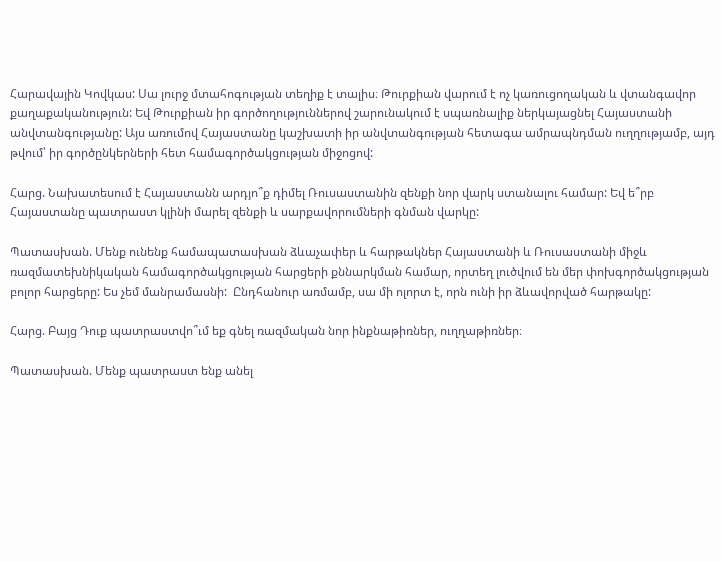Հարավային Կովկաս: Սա լուրջ մտահոգության տեղիք է տալիս։ Թուրքիան վարում է ոչ կառուցողական և վտանգավոր քաղաքականություն: Եվ Թուրքիան իր գործողություններով շարունակում է սպառնալիք ներկայացնել Հայաստանի անվտանգությանը: Այս առումով Հայաստանը կաշխատի իր անվտանգության հետագա ամրապնդման ուղղությամբ, այդ թվում՝ իր գործընկերների հետ համագործակցության միջոցով:

Հարց. Նախատեսում է Հայաստանն արդյո՞ք դիմել Ռուսաստանին զենքի նոր վարկ ստանալու համար: Եվ ե՞րբ Հայաստանը պատրաստ կլինի մարել զենքի և սարքավորումների գնման վարկը:

Պատասխան. Մենք ունենք համապատասխան ձևաչափեր և հարթակներ Հայաստանի և Ռուսաստանի միջև ռազմատեխնիկական համագործակցության հարցերի քննարկման համար, որտեղ լուծվում են մեր փոխգործակցության բոլոր հարցերը: Ես չեմ մանրամասնի:  Ընդհանուր առմամբ, սա մի ոլորտ է, որն ունի իր ձևավորված հարթակը:

Հարց. Բայց Դուք պատրաստվո՞ւմ եք գնել ռազմական նոր ինքնաթիռներ, ուղղաթիռներ։

Պատասխան. Մենք պատրաստ ենք անել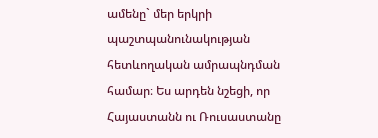ամենը` մեր երկրի պաշտպանունակության հետևողական ամրապնդման համար։ Ես արդեն նշեցի, որ Հայաստանն ու Ռուսաստանը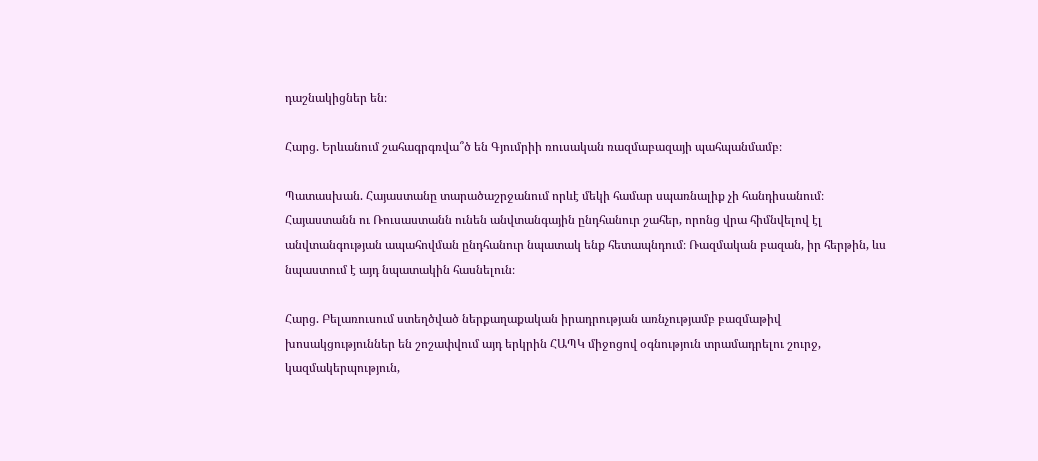դաշնակիցներ են։

Հարց. Երևանում շահագրգռվա՞ծ են Գյումրիի ռուսական ռազմաբազայի պահպանմամբ։

Պատասխան. Հայաստանը տարածաշրջանում որևէ մեկի համար սպառնալիք չի հանդիսանում։ Հայաստանն ու Ռուսաստանն ունեն անվտանգային ընդհանուր շահեր, որոնց վրա հիմնվելով էլ անվտանգության ապահովման ընդհանուր նպատակ ենք հետապնդում։ Ռազմական բազան, իր հերթին, ևս նպաստում է այդ նպատակին հասնելուն։

Հարց. Բելառուսում ստեղծված ներքաղաքական իրադրության առնչությամբ բազմաթիվ խոսակցություններ են շոշափվում այդ երկրին ՀԱՊԿ միջոցով օգնություն տրամադրելու շուրջ, կազմակերպություն,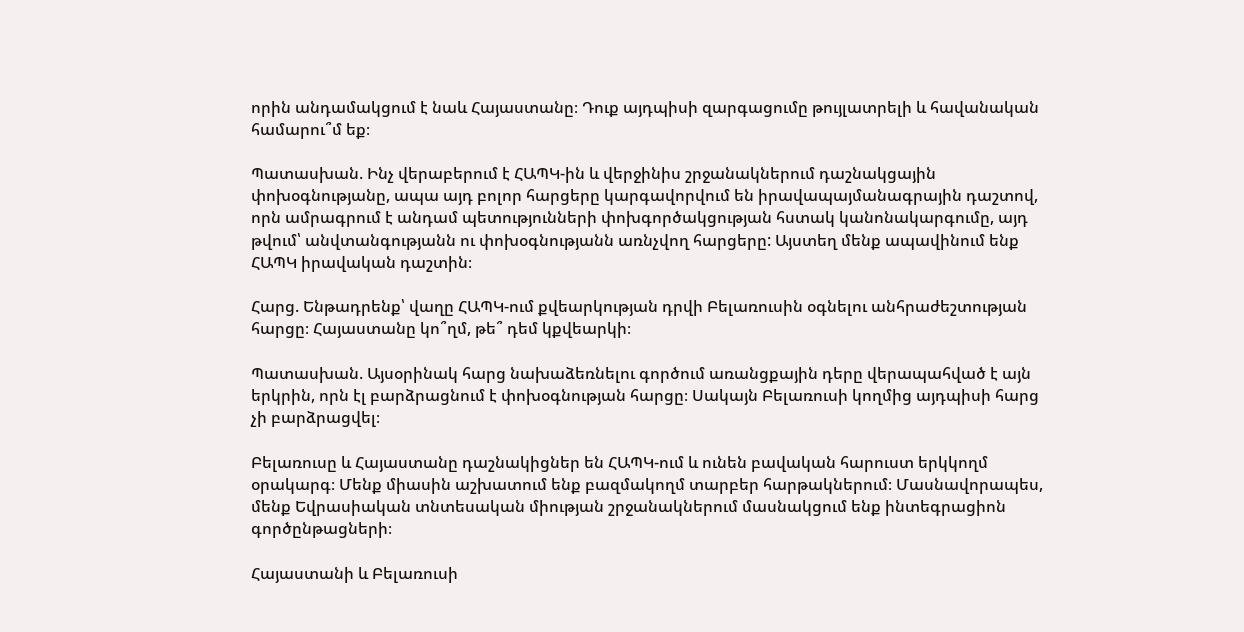որին անդամակցում է նաև Հայաստանը։ Դուք այդպիսի զարգացումը թույլատրելի և հավանական համարու՞մ եք։

Պատասխան. Ինչ վերաբերում է ՀԱՊԿ-ին և վերջինիս շրջանակներում դաշնակցային փոխօգնությանը, ապա այդ բոլոր հարցերը կարգավորվում են իրավապայմանագրային դաշտով, որն ամրագրում է անդամ պետությունների փոխգործակցության հստակ կանոնակարգումը, այդ թվում՝ անվտանգությանն ու փոխօգնությանն առնչվող հարցերը: Այստեղ մենք ապավինում ենք ՀԱՊԿ իրավական դաշտին։

Հարց. Ենթադրենք՝ վաղը ՀԱՊԿ-ում քվեարկության դրվի Բելառուսին օգնելու անհրաժեշտության հարցը։ Հայաստանը կո՞ղմ, թե՞ դեմ կքվեարկի։

Պատասխան. Այսօրինակ հարց նախաձեռնելու գործում առանցքային դերը վերապահված է այն երկրին, որն էլ բարձրացնում է փոխօգնության հարցը։ Սակայն Բելառուսի կողմից այդպիսի հարց չի բարձրացվել։

Բելառուսը և Հայաստանը դաշնակիցներ են ՀԱՊԿ-ում և ունեն բավական հարուստ երկկողմ օրակարգ։ Մենք միասին աշխատում ենք բազմակողմ տարբեր հարթակներում։ Մասնավորապես, մենք Եվրասիական տնտեսական միության շրջանակներում մասնակցում ենք ինտեգրացիոն գործընթացների։

Հայաստանի և Բելառուսի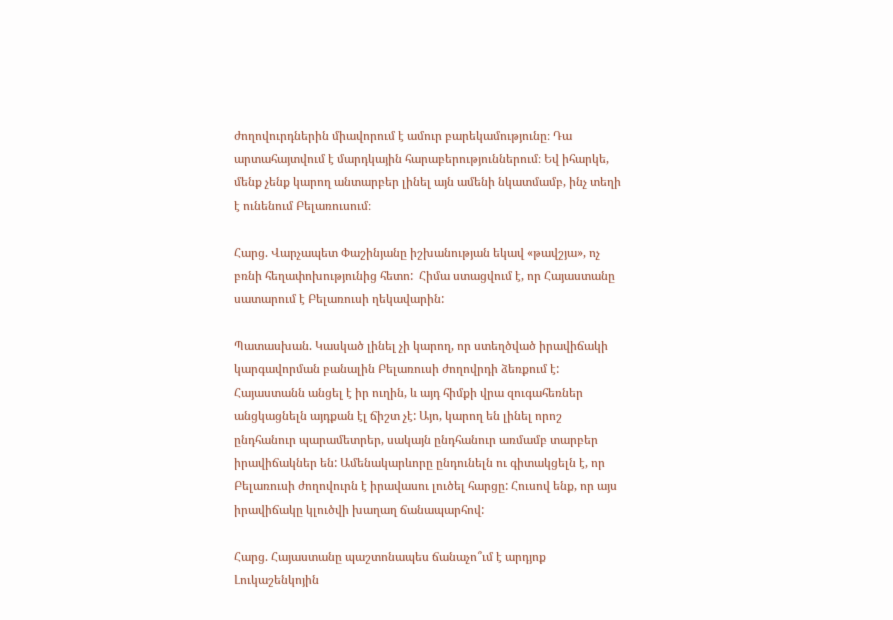ժողովուրդներին միավորում է ամուր բարեկամությունը։ Դա արտահայտվում է մարդկային հարաբերություններում։ Եվ իհարկե, մենք չենք կարող անտարբեր լինել այն ամենի նկատմամբ, ինչ տեղի է ունենում Բելառուսում։

Հարց. Վարչապետ Փաշինյանը իշխանության եկավ «թավշյա», ոչ բռնի հեղափոխությունից հետո:  Հիմա ստացվում է, որ Հայաստանը սատարում է Բելառուսի ղեկավարին:

Պատասխան. Կասկած լինել չի կարող, որ ստեղծված իրավիճակի կարգավորման բանալին Բելառուսի ժողովրդի ձեռքում է: Հայաստանն անցել է իր ուղին, և այդ հիմքի վրա զուգահեռներ անցկացնելն այդքան էլ ճիշտ չէ: Այո, կարող են լինել որոշ ընդհանուր պարամետրեր, սակայն ընդհանուր առմամբ տարբեր իրավիճակներ են: Ամենակարևորը ընդունելն ու գիտակցելն է, որ Բելառուսի ժողովուրն է իրավասու լուծել հարցը: Հուսով ենք, որ այս իրավիճակը կլուծվի խաղաղ ճանապարհով:

Հարց. Հայաստանը պաշտոնապես ճանաչո՞ւմ է արդյոք Լուկաշենկոյին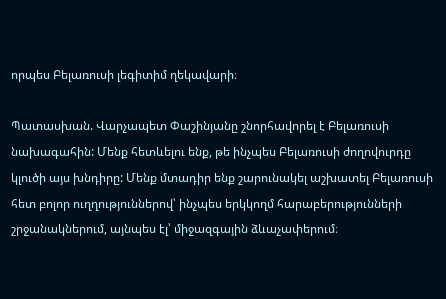որպես Բելառուսի լեգիտիմ ղեկավարի։

Պատասխան. Վարչապետ Փաշինյանը շնորհավորել է Բելառուսի նախագահին: Մենք հետևելու ենք, թե ինչպես Բելառուսի ժողովուրդը կլուծի այս խնդիրը: Մենք մտադիր ենք շարունակել աշխատել Բելառուսի հետ բոլոր ուղղություններով՝ ինչպես երկկողմ հարաբերությունների շրջանակներում, այնպես էլ՝ միջազգային ձևաչափերում։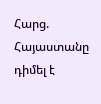Հարց. Հայաստանը դիմել է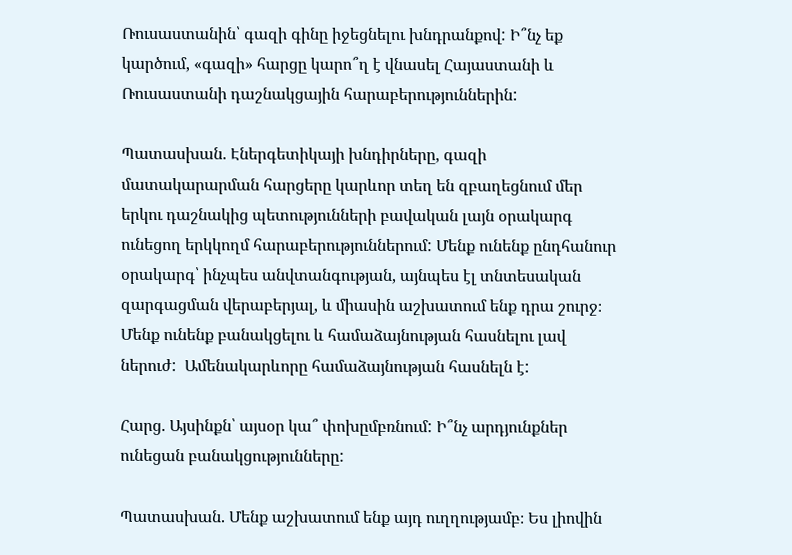Ռուսաստանին՝ գազի գինը իջեցնելու խնդրանքով: Ի՞նչ եք կարծում, «գազի» հարցը կարո՞ղ է վնասել Հայաստանի և Ռուսաստանի դաշնակցային հարաբերություններին:

Պատասխան. Էներգետիկայի խնդիրները, գազի մատակարարման հարցերը կարևոր տեղ են զբաղեցնում մեր երկու դաշնակից պետությունների բավական լայն օրակարգ ունեցող երկկողմ հարաբերություններում: Մենք ունենք ընդհանուր օրակարգ՝ ինչպես անվտանգության, այնպես էլ տնտեսական զարգացման վերաբերյալ, և միասին աշխատում ենք դրա շուրջ։ Մենք ունենք բանակցելու և համաձայնության հասնելու լավ ներուժ:  Ամենակարևորը համաձայնության հասնելն է:

Հարց. Այսինքն՝ այսօր կա՞ փոխըմբռնում: Ի՞նչ արդյունքներ ունեցան բանակցությունները:

Պատասխան. Մենք աշխատում ենք այդ ուղղությամբ։ Ես լիովին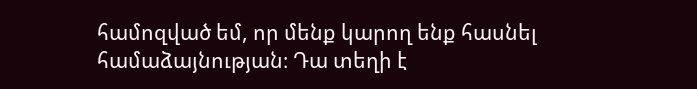համոզված եմ, որ մենք կարող ենք հասնել համաձայնության։ Դա տեղի է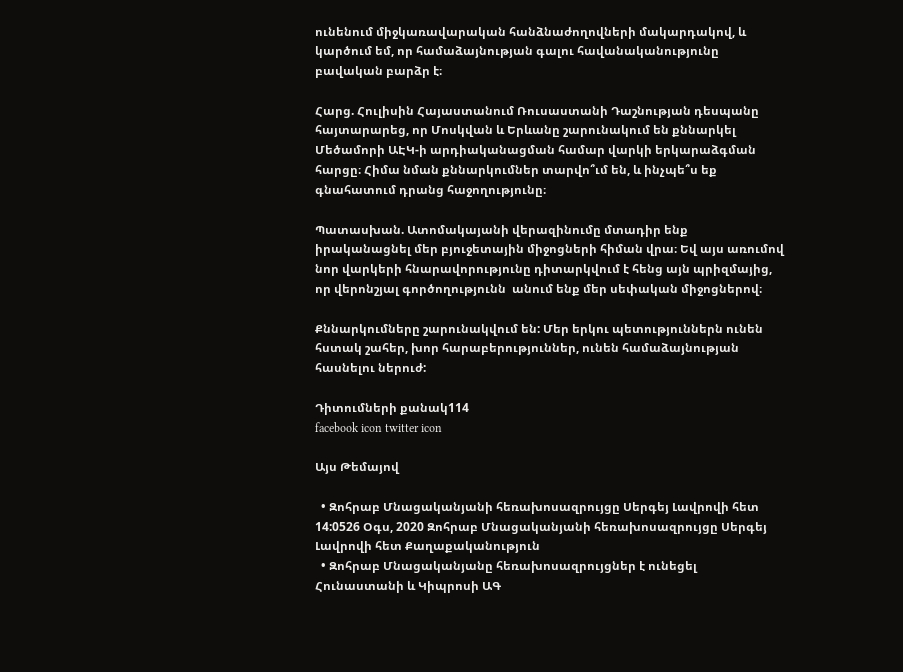ունենում միջկառավարական հանձնաժողովների մակարդակով, և կարծում եմ, որ համաձայնության գալու հավանականությունը բավական բարձր է։

Հարց. Հուլիսին Հայաստանում Ռուսաստանի Դաշնության դեսպանը հայտարարեց, որ Մոսկվան և Երևանը շարունակում են քննարկել Մեծամորի ԱԷԿ-ի արդիականացման համար վարկի երկարաձգման հարցը։ Հիմա նման քննարկումներ տարվո՞ւմ են, և ինչպե՞ս եք գնահատում դրանց հաջողությունը։

Պատասխան. Ատոմակայանի վերազինումը մտադիր ենք իրականացնել մեր բյուջետային միջոցների հիման վրա։ Եվ այս առումով նոր վարկերի հնարավորությունը դիտարկվում է հենց այն պրիզմայից, որ վերոնշյալ գործողությունն  անում ենք մեր սեփական միջոցներով։

Քննարկումները շարունակվում են: Մեր երկու պետություններն ունեն հստակ շահեր, խոր հարաբերություններ, ունեն համաձայնության հասնելու ներուժ:

Դիտումների քանակ114
facebook icon twitter icon

Այս Թեմայով

  • Զոհրաբ Մնացականյանի հեռախոսազրույցը Սերգեյ Լավրովի հետ 14:0526 Օգս, 2020 Զոհրաբ Մնացականյանի հեռախոսազրույցը Սերգեյ Լավրովի հետ Քաղաքականություն
  • Զոհրաբ Մնացականյանը հեռախոսազրույցներ է ունեցել Հունաստանի և Կիպրոսի ԱԳ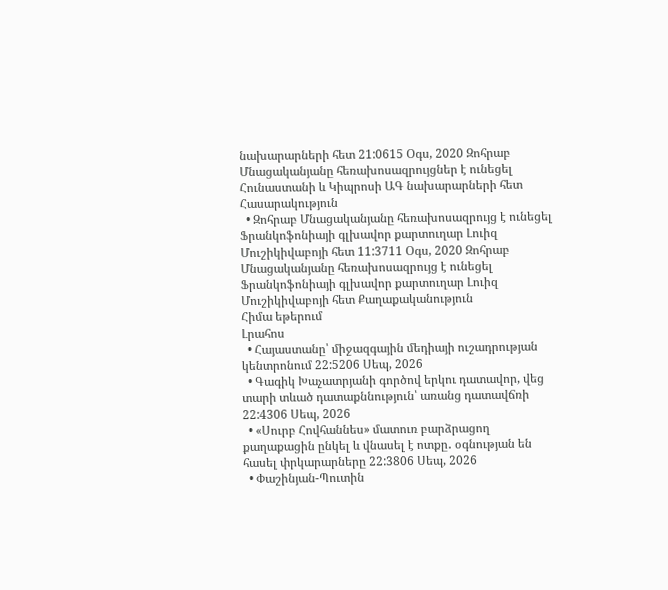նախարարների հետ 21:0615 Օգս, 2020 Զոհրաբ Մնացականյանը հեռախոսազրույցներ է ունեցել Հունաստանի և Կիպրոսի ԱԳ նախարարների հետ Հասարակություն
  • Զոհրաբ Մնացականյանը հեռախոսազրույց է ունեցել Ֆրանկոֆոնիայի գլխավոր քարտուղար Լուիզ Մուշիկիվաբոյի հետ 11:3711 Օգս, 2020 Զոհրաբ Մնացականյանը հեռախոսազրույց է ունեցել Ֆրանկոֆոնիայի գլխավոր քարտուղար Լուիզ Մուշիկիվաբոյի հետ Քաղաքականություն
Հիմա եթերում
Լրահոս
  • Հայաստանը՝ միջազգային մեդիայի ուշադրության կենտրոնում 22:5206 Սեպ, 2026
  • Գագիկ Խաչատրյանի գործով երկու դատավոր, վեց տարի տևած դատաքննություն՝ առանց դատավճռի 22:4306 Սեպ, 2026
  • «Սուրբ Հովհաննես» մատուռ բարձրացող քաղաքացին ընկել և վնասել է ոտքը․ օգնության են հասել փրկարարները 22:3806 Սեպ, 2026
  • Փաշինյան-Պուտին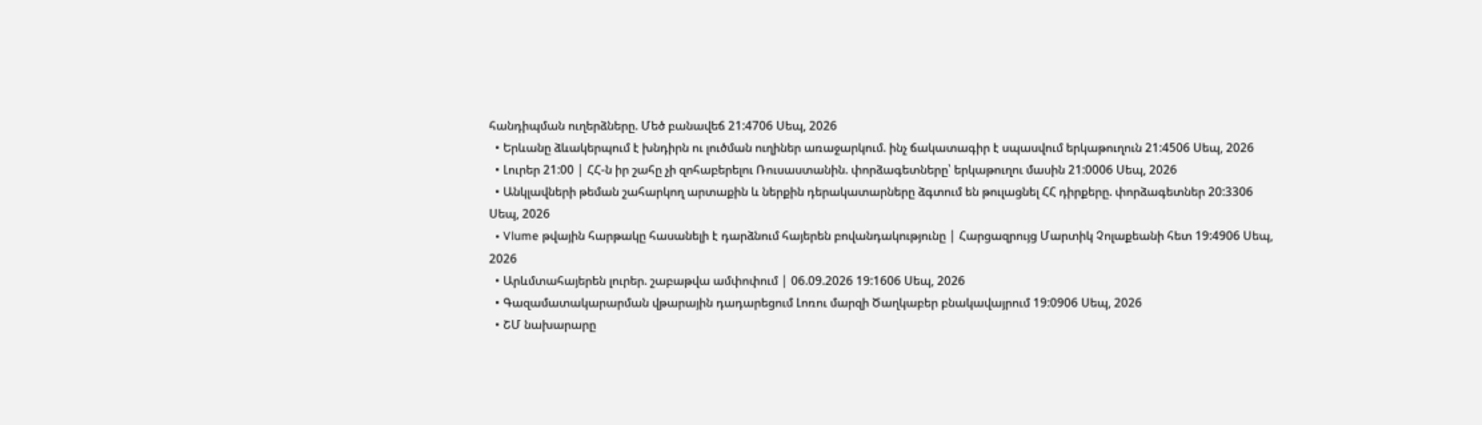հանդիպման ուղերձները. Մեծ բանավեճ 21:4706 Սեպ, 2026
  • Երևանը ձևակերպում է խնդիրն ու լուծման ուղիներ առաջարկում. ինչ ճակատագիր է սպասվում երկաթուղուն 21:4506 Սեպ, 2026
  • Լուրեր 21:00 | ՀՀ-ն իր շահը չի զոհաբերելու Ռուսաստանին. փորձագետները՝ երկաթուղու մասին 21:0006 Սեպ, 2026
  • Անկլավների թեման շահարկող արտաքին և ներքին դերակատարները ձգտում են թուլացնել ՀՀ դիրքերը. փորձագետներ 20:3306 Սեպ, 2026
  • Vlume թվային հարթակը հասանելի է դարձնում հայերեն բովանդակությունը | Հարցազրույց Մարտիկ Չոլաքեանի հետ 19:4906 Սեպ, 2026
  • Արևմտահայերեն լուրեր. շաբաթվա ամփոփում | 06.09.2026 19:1606 Սեպ, 2026
  • Գազամատակարարման վթարային դադարեցում Լոռու մարզի Ծաղկաբեր բնակավայրում 19:0906 Սեպ, 2026
  • ՇՄ նախարարը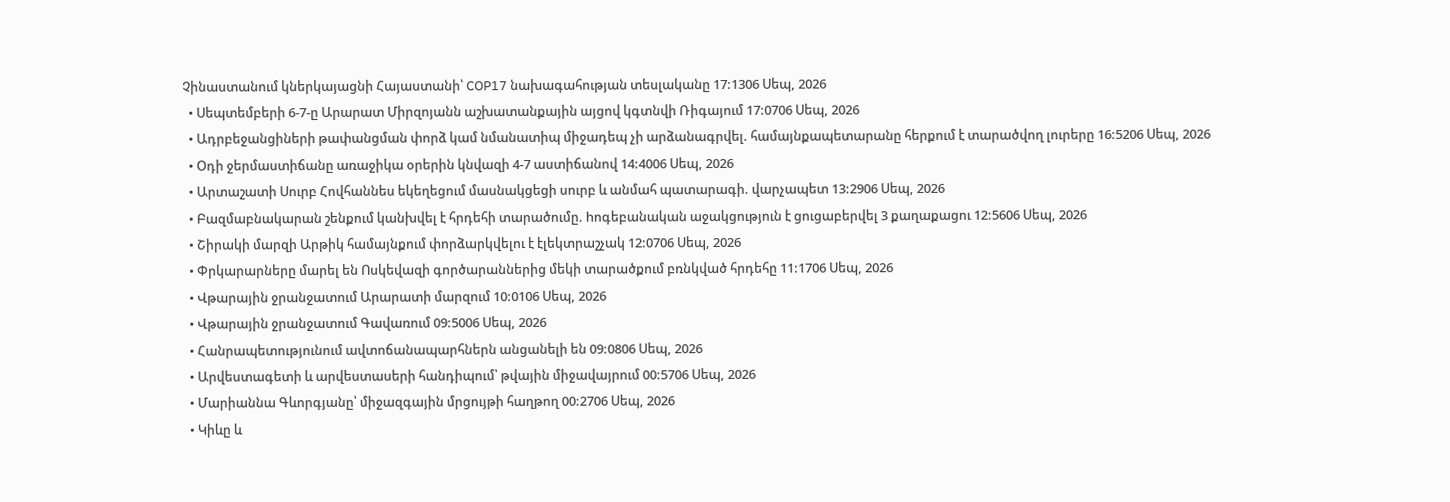Չինաստանում կներկայացնի Հայաստանի՝ COP17 նախագահության տեսլականը 17:1306 Սեպ, 2026
  • Սեպտեմբերի 6-7-ը Արարատ Միրզոյանն աշխատանքային այցով կգտնվի Ռիգայում 17:0706 Սեպ, 2026
  • Ադրբեջանցիների թափանցման փորձ կամ նմանատիպ միջադեպ չի արձանագրվել. համայնքապետարանը հերքում է տարածվող լուրերը 16:5206 Սեպ, 2026
  • Օդի ջերմաստիճանը առաջիկա օրերին կնվազի 4-7 աստիճանով 14:4006 Սեպ, 2026
  • Արտաշատի Սուրբ Հովհաննես եկեղեցում մասնակցեցի սուրբ և անմահ պատարագի. վարչապետ 13:2906 Սեպ, 2026
  • Բազմաբնակարան շենքում կանխվել է հրդեհի տարածումը. hոգեբանական աջակցություն է ցուցաբերվել 3 քաղաքացու 12:5606 Սեպ, 2026
  • Շիրակի մարզի Արթիկ համայնքում փորձարկվելու է էլեկտրաշչակ 12:0706 Սեպ, 2026
  • Փրկարարները մարել են Ոսկեվազի գործարաններից մեկի տարածքում բռնկված հրդեհը 11:1706 Սեպ, 2026
  • Վթարային ջրանջատում Արարատի մարզում 10:0106 Սեպ, 2026
  • Վթարային ջրանջատում Գավառում 09:5006 Սեպ, 2026
  • Հանրապետությունում ավտոճանապարհներն անցանելի են 09:0806 Սեպ, 2026
  • Արվեստագետի և արվեստասերի հանդիպում՝ թվային միջավայրում 00:5706 Սեպ, 2026
  • Մարիաննա Գևորգյանը՝ միջազգային մրցույթի հաղթող 00:2706 Սեպ, 2026
  • Կիևը և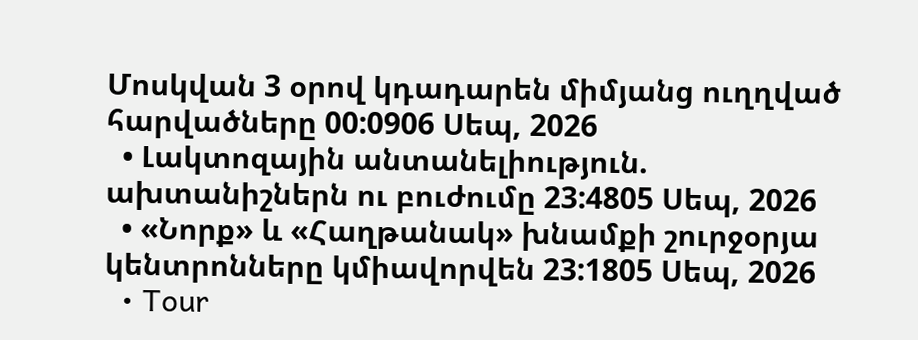Մոսկվան 3 օրով կդադարեն միմյանց ուղղված հարվածները 00:0906 Սեպ, 2026
  • Լակտոզային անտանելիություն. ախտանիշներն ու բուժումը 23:4805 Սեպ, 2026
  • «Նորք» և «Հաղթանակ» խնամքի շուրջօրյա կենտրոնները կմիավորվեն 23:1805 Սեպ, 2026
  • Tour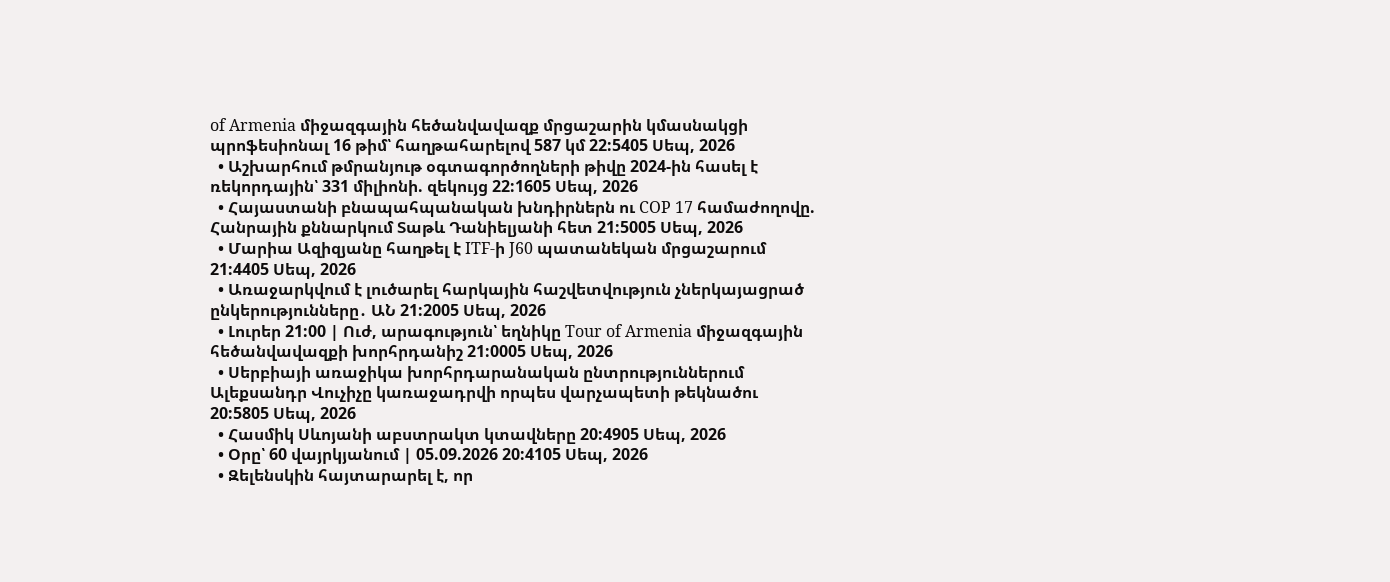of Armenia միջազգային հեծանվավազք մրցաշարին կմասնակցի պրոֆեսիոնալ 16 թիմ՝ հաղթահարելով 587 կմ 22:5405 Սեպ, 2026
  • Աշխարհում թմրանյութ օգտագործողների թիվը 2024-ին հասել է ռեկորդային՝ 331 միլիոնի. զեկույց 22:1605 Սեպ, 2026
  • Հայաստանի բնապահպանական խնդիրներն ու COP 17 համաժողովը. Հանրային քննարկում Տաթև Դանիելյանի հետ 21:5005 Սեպ, 2026
  • Մարիա Ազիզյանը հաղթել է ITF-ի J60 պատանեկան մրցաշարում 21:4405 Սեպ, 2026
  • Առաջարկվում է լուծարել հարկային հաշվետվություն չներկայացրած ընկերությունները․ ԱՆ 21:2005 Սեպ, 2026
  • Լուրեր 21:00 | Ուժ, արագություն՝ եղնիկը Tour of Armenia միջազգային հեծանվավազքի խորհրդանիշ 21:0005 Սեպ, 2026
  • Սերբիայի առաջիկա խորհրդարանական ընտրություններում Ալեքսանդր Վուչիչը կառաջադրվի որպես վարչապետի թեկնածու 20:5805 Սեպ, 2026
  • Հասմիկ Սևոյանի աբստրակտ կտավները 20:4905 Սեպ, 2026
  • Օրը՝ 60 վայրկյանում | 05.09.2026 20:4105 Սեպ, 2026
  • Զելենսկին հայտարարել է, որ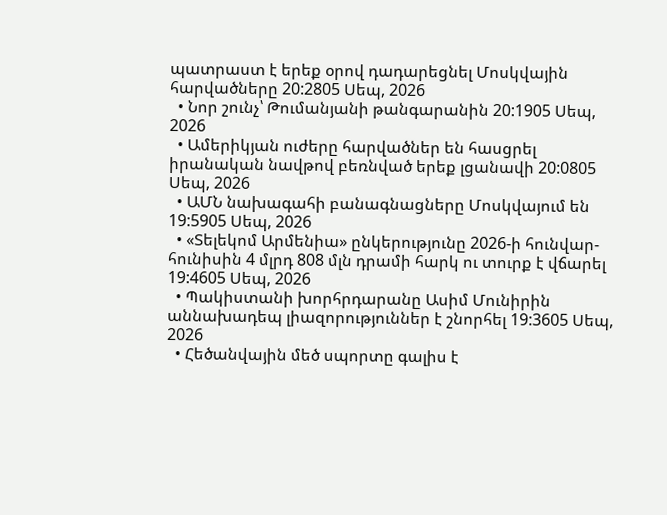պատրաստ է երեք օրով դադարեցնել Մոսկվային հարվածները 20:2805 Սեպ, 2026
  • Նոր շունչ՝ Թումանյանի թանգարանին 20:1905 Սեպ, 2026
  • Ամերիկյան ուժերը հարվածներ են հասցրել իրանական նավթով բեռնված երեք լցանավի 20:0805 Սեպ, 2026
  • ԱՄՆ նախագահի բանագնացները Մոսկվայում են 19:5905 Սեպ, 2026
  • «Տելեկոմ Արմենիա» ընկերությունը 2026-ի հունվար-հունիսին 4 մլրդ 808 մլն դրամի հարկ ու տուրք է վճարել 19:4605 Սեպ, 2026
  • Պակիստանի խորհրդարանը Ասիմ Մունիրին աննախադեպ լիազորություններ է շնորհել 19:3605 Սեպ, 2026
  • Հեծանվային մեծ սպորտը գալիս է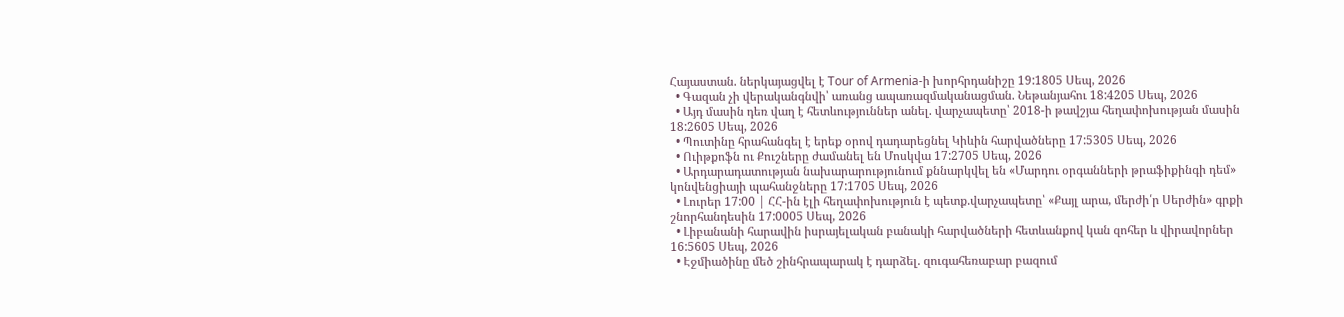Հայաստան. ներկայացվել է Tour of Armenia-ի խորհրդանիշը 19:1805 Սեպ, 2026
  • Գազան չի վերականգնվի՝ առանց ապառազմականացման. Նեթանյահու 18:4205 Սեպ, 2026
  • Այդ մասին դեռ վաղ է հետևություններ անել. վարչապետը՝ 2018-ի թավշյա հեղափոխության մասին 18:2605 Սեպ, 2026
  • Պուտինը հրահանգել է երեք օրով դադարեցնել Կիևին հարվածները 17:5305 Սեպ, 2026
  • Ուիթքոֆն ու Քուշները ժամանել են Մոսկվա 17:2705 Սեպ, 2026
  • Արդարադատության նախարարությունում քննարկվել են «Մարդու օրգանների թրաֆիքինգի դեմ» կոնվենցիայի պահանջները 17:1705 Սեպ, 2026
  • Լուրեր 17:00 | ՀՀ-ին էլի հեղափոխություն է պետք.վարչապետը՝ «Քայլ արա, մերժի՛ր Սերժին» գրքի շնորհանդեսին 17:0005 Սեպ, 2026
  • Լիբանանի հարավին իսրայելական բանակի հարվածների հետևանքով կան զոհեր և վիրավորներ 16:5605 Սեպ, 2026
  • Էջմիածինը մեծ շինհրապարակ է դարձել. զուգահեռաբար բազում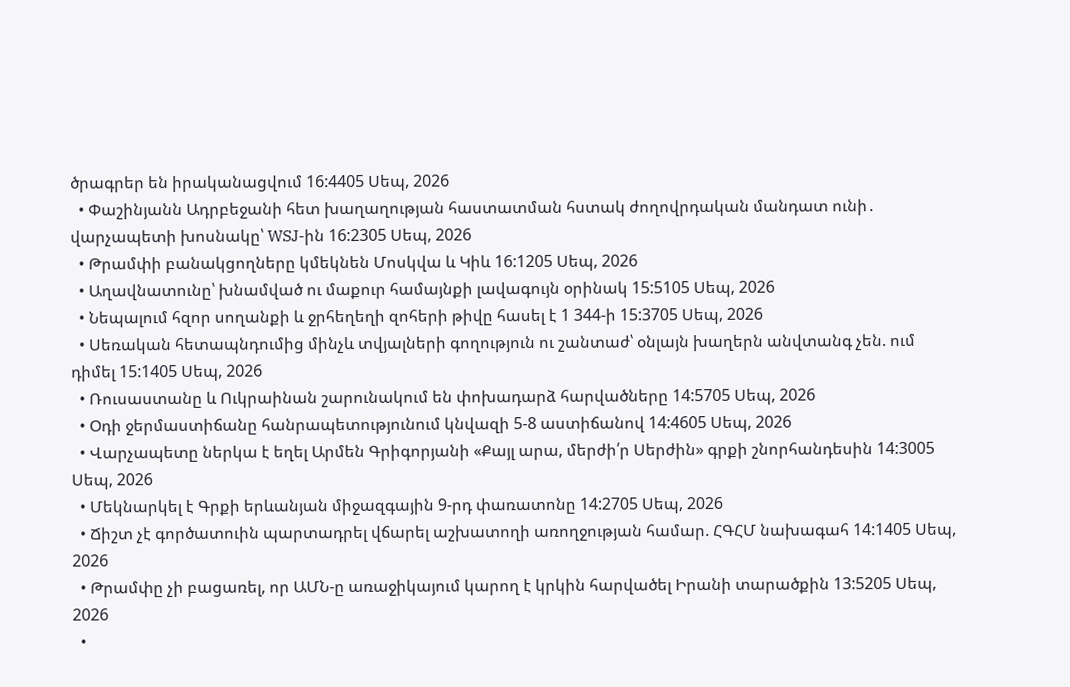ծրագրեր են իրականացվում 16:4405 Սեպ, 2026
  • Փաշինյանն Ադրբեջանի հետ խաղաղության հաստատման հստակ ժողովրդական մանդատ ունի․ վարչապետի խոսնակը՝ WSJ-ին 16:2305 Սեպ, 2026
  • Թրամփի բանակցողները կմեկնեն Մոսկվա և Կիև 16:1205 Սեպ, 2026
  • Աղավնատունը՝ խնամված ու մաքուր համայնքի լավագույն օրինակ 15:5105 Սեպ, 2026
  • Նեպալում հզոր սողանքի և ջրհեղեղի զոհերի թիվը հասել է 1 344-ի 15:3705 Սեպ, 2026
  • Սեռական հետապնդումից մինչև տվյալների գողություն ու շանտաժ՝ օնլայն խաղերն անվտանգ չեն. ում դիմել 15:1405 Սեպ, 2026
  • Ռուսաստանը և Ուկրաինան շարունակում են փոխադարձ հարվածները 14:5705 Սեպ, 2026
  • Օդի ջերմաստիճանը հանրապետությունում կնվազի 5-8 աստիճանով 14:4605 Սեպ, 2026
  • Վարչապետը ներկա է եղել Արմեն Գրիգորյանի «Քայլ արա, մերժի՛ր Սերժին» գրքի շնորհանդեսին 14:3005 Սեպ, 2026
  • Մեկնարկել է Գրքի երևանյան միջազգային 9-րդ փառատոնը 14:2705 Սեպ, 2026
  • Ճիշտ չէ գործատուին պարտադրել վճարել աշխատողի առողջության համար. ՀԳՀՄ նախագահ 14:1405 Սեպ, 2026
  • Թրամփը չի բացառել, որ ԱՄՆ-ը առաջիկայում կարող է կրկին հարվածել Իրանի տարածքին 13:5205 Սեպ, 2026
  •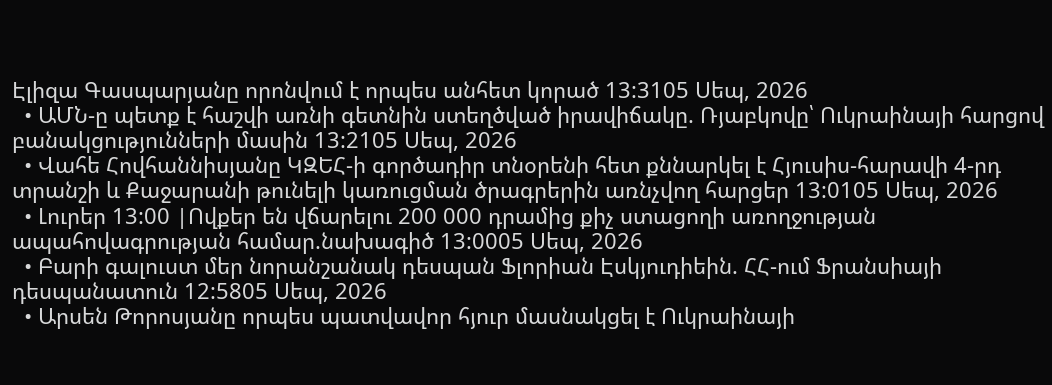Էլիզա Գասպարյանը որոնվում է որպես անհետ կորած 13:3105 Սեպ, 2026
  • ԱՄՆ-ը պետք է հաշվի առնի գետնին ստեղծված իրավիճակը. Ռյաբկովը՝ Ուկրաինայի հարցով բանակցությունների մասին 13:2105 Սեպ, 2026
  • Վահե Հովհաննիսյանը ԿԶԵՀ-ի գործադիր տնօրենի հետ քննարկել է Հյուսիս-հարավի 4-րդ տրանշի և Քաջարանի թունելի կառուցման ծրագրերին առնչվող հարցեր 13:0105 Սեպ, 2026
  • Լուրեր 13:00 |Ովքեր են վճարելու 200 000 դրամից քիչ ստացողի առողջության ապահովագրության համար.նախագիծ 13:0005 Սեպ, 2026
  • Բարի գալուստ մեր նորանշանակ դեսպան Ֆլորիան Էսկյուդիեին. ՀՀ-ում Ֆրանսիայի դեսպանատուն 12:5805 Սեպ, 2026
  • Արսեն Թորոսյանը որպես պատվավոր հյուր մասնակցել է Ուկրաինայի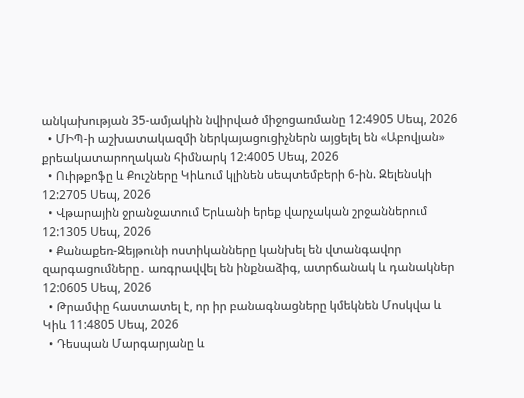անկախության 35-ամյակին նվիրված միջոցառմանը 12:4905 Սեպ, 2026
  • ՄԻՊ-ի աշխատակազմի ներկայացուցիչներն այցելել են «Աբովյան» քրեակատարողական հիմնարկ 12:4005 Սեպ, 2026
  • Ուիթքոֆը և Քուշները Կիևում կլինեն սեպտեմբերի 6-ին. Զելենսկի 12:2705 Սեպ, 2026
  • Վթարային ջրանջատում Երևանի երեք վարչական շրջաններում 12:1305 Սեպ, 2026
  • Քանաքեռ-Զեյթունի ոստիկանները կանխել են վտանգավոր զարգացումները․ առգրավվել են ինքնաձիգ, ատրճանակ և դանակներ 12:0605 Սեպ, 2026
  • Թրամփը հաստատել է, որ իր բանագնացները կմեկնեն Մոսկվա և Կիև 11:4805 Սեպ, 2026
  • Դեսպան Մարգարյանը և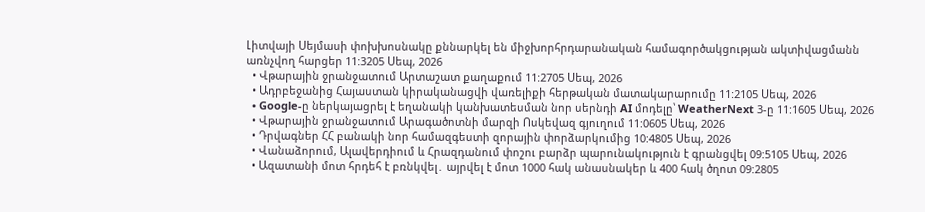Լիտվայի Սեյմասի փոխխոսնակը քննարկել են միջխորհրդարանական համագործակցության ակտիվացմանն առնչվող հարցեր 11:3205 Սեպ, 2026
  • Վթարային ջրանջատում Արտաշատ քաղաքում 11:2705 Սեպ, 2026
  • Ադրբեջանից Հայաստան կիրականացվի վառելիքի հերթական մատակարարումը 11:2105 Սեպ, 2026
  • Google-ը ներկայացրել է եղանակի կանխատեսման նոր սերնդի AI մոդելը՝ WeatherNext 3-ը 11:1605 Սեպ, 2026
  • Վթարային ջրանջատում Արագածոտնի մարզի Ոսկեվազ գյուղում 11:0605 Սեպ, 2026
  • Դրվագներ ՀՀ բանակի նոր համազգեստի զորային փորձարկումից 10:4805 Սեպ, 2026
  • Վանաձորում, Ալավերդիում և Հրազդանում փոշու բարձր պարունակություն է գրանցվել 09:5105 Սեպ, 2026
  • Ազատանի մոտ հրդեհ է բռնկվել․ այրվել է մոտ 1000 հակ անասնակեր և 400 հակ ծղոտ 09:2805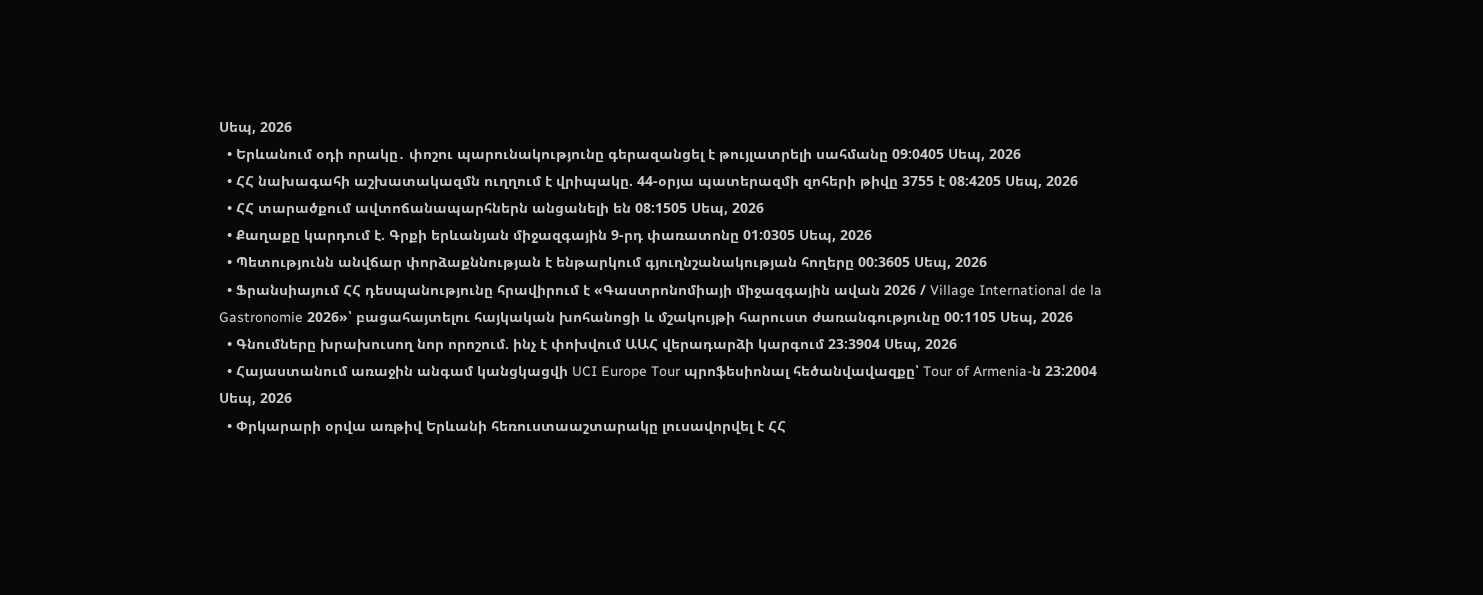Սեպ, 2026
  • Երևանում օդի որակը․ փոշու պարունակությունը գերազանցել է թույլատրելի սահմանը 09:0405 Սեպ, 2026
  • ՀՀ նախագահի աշխատակազմն ուղղում է վրիպակը. 44-օրյա պատերազմի զոհերի թիվը 3755 է 08:4205 Սեպ, 2026
  • ՀՀ տարածքում ավտոճանապարհներն անցանելի են 08:1505 Սեպ, 2026
  • Քաղաքը կարդում է. Գրքի երևանյան միջազգային 9-րդ փառատոնը 01:0305 Սեպ, 2026
  • Պետությունն անվճար փորձաքննության է ենթարկում գյուղնշանակության հողերը 00:3605 Սեպ, 2026
  • Ֆրանսիայում ՀՀ դեսպանությունը հրավիրում է «Գաստրոնոմիայի միջազգային ավան 2026 / Village International de la Gastronomie 2026»՝ բացահայտելու հայկական խոհանոցի և մշակույթի հարուստ ժառանգությունը 00:1105 Սեպ, 2026
  • Գնումները խրախուսող նոր որոշում. ինչ է փոխվում ԱԱՀ վերադարձի կարգում 23:3904 Սեպ, 2026
  • Հայաստանում առաջին անգամ կանցկացվի UCI Europe Tour պրոֆեսիոնալ հեծանվավազքը՝ Tour of Armenia-ն 23:2004 Սեպ, 2026
  • Փրկարարի օրվա առթիվ Երևանի հեռուստաաշտարակը լուսավորվել է ՀՀ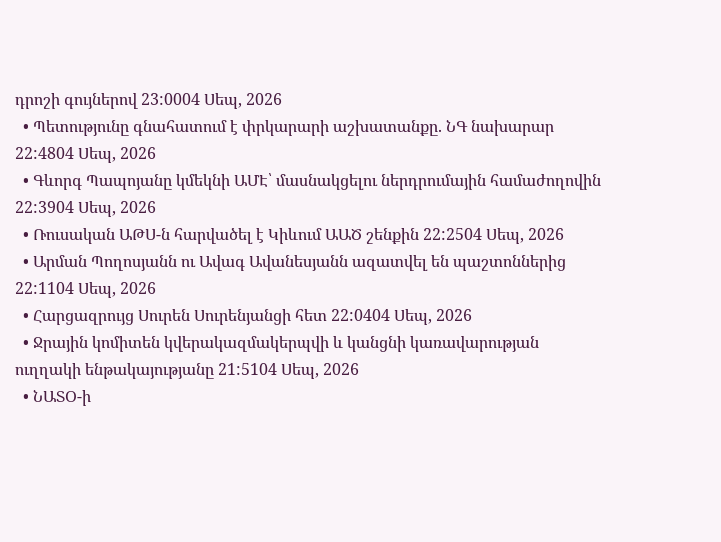դրոշի գույներով 23:0004 Սեպ, 2026
  • Պետությունը գնահատում է փրկարարի աշխատանքը. ՆԳ նախարար 22:4804 Սեպ, 2026
  • Գևորգ Պապոյանը կմեկնի ԱՄԷ՝ մասնակցելու ներդրումային համաժողովին 22:3904 Սեպ, 2026
  • Ռուսական ԱԹՍ-ն հարվածել է Կիևում ԱԱԾ շենքին 22:2504 Սեպ, 2026
  • Արման Պողոսյանն ու Ավագ Ավանեսյանն ազատվել են պաշտոններից 22:1104 Սեպ, 2026
  • Հարցազրույց Սուրեն Սուրենյանցի հետ 22:0404 Սեպ, 2026
  • Ջրային կոմիտեն կվերակազմակերպվի և կանցնի կառավարության ուղղակի ենթակայությանը 21:5104 Սեպ, 2026
  • ՆԱՏՕ-ի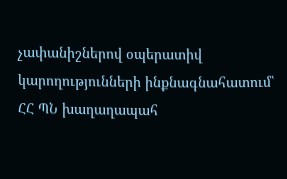չափանիշներով օպերատիվ կարողությունների ինքնագնահատում՝ ՀՀ ՊՆ խաղաղապահ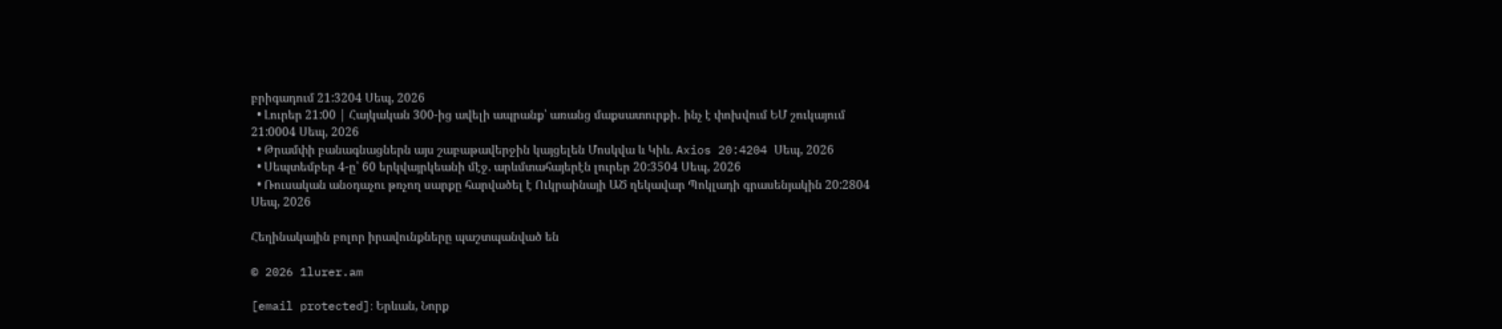բրիգադում 21:3204 Սեպ, 2026
  • Լուրեր 21:00 | Հայկական 300-ից ավելի ապրանք՝ առանց մաքսատուրքի․ ինչ է փոխվում ԵՄ շուկայում 21:0004 Սեպ, 2026
  • Թրամփի բանագնացներն այս շաբաթավերջին կայցելեն Մոսկվա և Կիև. Axios 20:4204 Սեպ, 2026
  • Սեպտեմբեր 4-ը՝ 60 երկվայրկեանի մէջ. արևմտահայերէն լուրեր 20:3504 Սեպ, 2026
  • Ռուսական անօդաչու թռչող սարքը հարվածել է Ուկրաինայի ԱԾ ղեկավար Պոկլադի գրասենյակին 20:2804 Սեպ, 2026

Հեղինակային բոլոր իրավունքները պաշտպանված են

© 2026 1lurer.am

[email protected]։ Երևան, Նորք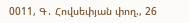0011, Գ․ Հովսեփյան փող., 26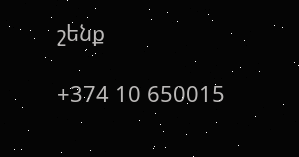շենք

+374 10 650015